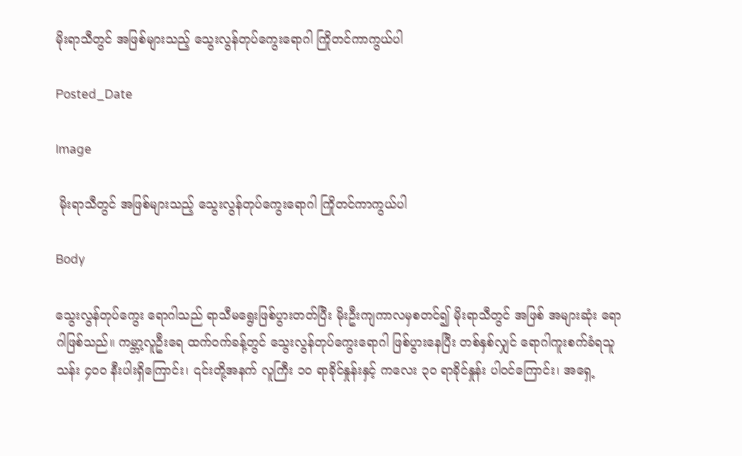မိုးရာသီတွင် အဖြစ်များသည့် သွေးလွန်တုပ်ကွေးရောဂါ ကြိုတင်ကာကွယ်ပါ

Posted_Date

Image

 မိုးရာသီတွင် အဖြစ်များသည့် သွေးလွန်တုပ်ကွေးရောဂါ ကြိုတင်ကာကွယ်ပါ

Body

သွေးလွန်တုပ်ကွေး ရောဂါသည် ရာသီမရွေးဖြစ်ပွားတတ်ပြီး မိုးဦးကျကာလမှစတင်၍ မိုးရာသီတွင် အဖြစ် အများဆုံး ရောဂါဖြစ်သည်။ ကမ္ဘာ့လူဦးရေ ထက်ဝက်ခန့်တွင် သွေးလွန်တုပ်ကွေးရောဂါ ဖြစ်ပွားနေပြီး တစ်နှစ်လျှင် ရောဂါကူးစက်ခံရသူ သန်း ၄၀၀ နီးပါးရှိကြောင်း၊ ၎င်းတို့အနက် လူကြီး ၁၀ ရာခိုင်နှုန်းနှင့် ကလေး ၃၀ ရာခိုင်နှုန်း ပါဝင်ကြောင်း၊ အရှေ့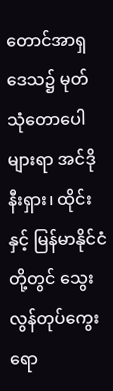တောင်အာရှဒေသ၌ မုတ်သုံတောပေါများရာ အင်ဒိုနီးရှား၊ ထိုင်းနှင့် မြန်မာနိုင်ငံတို့တွင် သွေးလွန်တုပ်ကွေးရော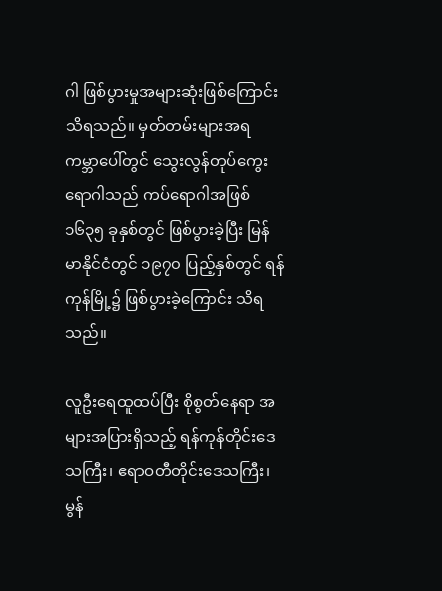ဂါ ဖြစ်ပွားမှုအများဆုံးဖြစ်ကြောင်း သိရသည်။ မှတ်တမ်းများအရ ကမ္ဘာပေါ်တွင် သွေးလွန်တုပ်ကွေးရောဂါသည် ကပ်ရောဂါအဖြစ် ၁၆၃၅ ခုနှစ်တွင် ဖြစ်ပွားခဲ့ပြီး မြန်မာနိုင်ငံတွင် ၁၉၇၀ ပြည့်နှစ်တွင် ရန်ကုန်မြို့၌ ဖြစ်ပွားခဲ့ကြောင်း သိရသည်။

လူဦးရေထူထပ်ပြီး စိုစွတ်နေရာ အများအပြားရှိသည့် ရန်ကုန်တိုင်းဒေသကြီး၊ ဧရာဝတီတိုင်းဒေသကြီး၊ မွန်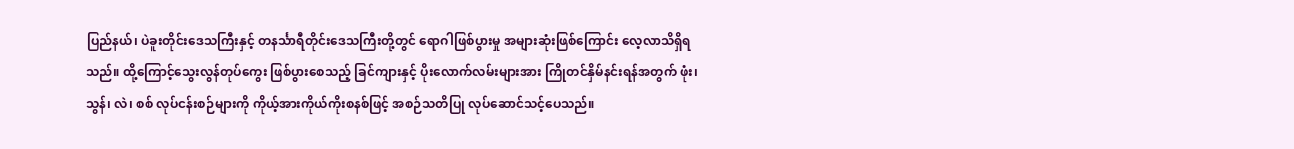ပြည်နယ်၊ ပဲခူးတိုင်းဒေသကြီးနှင့် တနင်္သာရီတိုင်းဒေသကြီးတို့တွင် ရောဂါဖြစ်ပွားမှု အများဆုံးဖြစ်ကြောင်း လေ့လာသိရှိရသည်။ ထို့ကြောင့်သွေးလွန်တုပ်ကွေး ဖြစ်ပွားစေသည့် ခြင်ကျားနှင့် ပိုးလောက်လမ်းများအား ကြိုတင်နှိမ်နင်းရန်အတွက် ဖုံး၊ သွန်၊ လဲ၊ စစ် လုပ်ငန်းစဉ်များကို ကိုယ့်အားကိုယ်ကိုးစနစ်ဖြင့် အစဉ်သတိပြု လုပ်ဆောင်သင့်ပေသည်။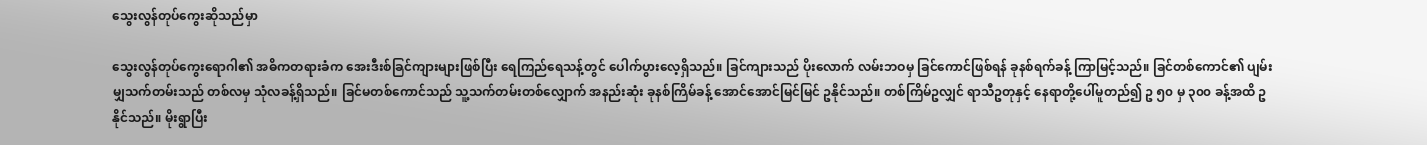သွေးလွန်တုပ်ကွေးဆိုသည်မှာ

သွေးလွန်တုပ်ကွေးရောဂါ၏ အဓိကတရားခံက အေးဒီးစ်ခြင်ကျားများဖြစ်ပြီး ရေကြည်ရေသန့်တွင် ပေါက်ပွားလေ့ရှိသည်။ ခြင်ကျားသည် ပိုးလောက် လမ်းဘဝမှ ခြင်ကောင်ဖြစ်ရန် ခုနစ်ရက်ခန့် ကြာမြင့်သည်။ ခြင်တစ်ကောင်၏ ပျမ်းမျှသက်တမ်းသည် တစ်လမှ သုံလခန့်ရှိသည်။ ခြင်မတစ်ကောင်သည် သူ့သက်တမ်းတစ်လျှောက် အနည်းဆုံး ခုနစ်ကြိမ်ခန့် အောင်အောင်မြင်မြင် ဥနိုင်သည်။ တစ်ကြိမ်ဥလျှင် ရာသီဥတုနှင့် နေရာတို့ပေါ်မူတည်၍ ဥ ၅၀ မှ ၃၀၀ ခန့်အထိ ဥနိုင်သည်။ မိုးရွာပြီး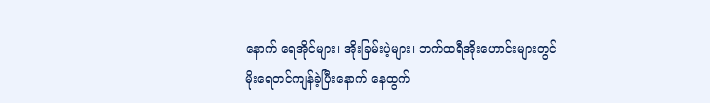နောက် ရေအိုင်များ၊ အိုးခြမ်းပဲ့များ၊ ဘက်ထရီအိုးဟောင်းများတွင် မိုးရေတင်ကျန်ခဲ့ပြီးနောက် နေထွက်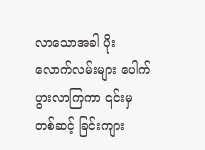လာသောအခါ ပိုးလောက်လမ်းများ ပေါက်ပွားလာကြကာ ၎င်းမှတစ်ဆင့် ခြင်းကျား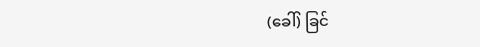(ခေါ်) ခြင်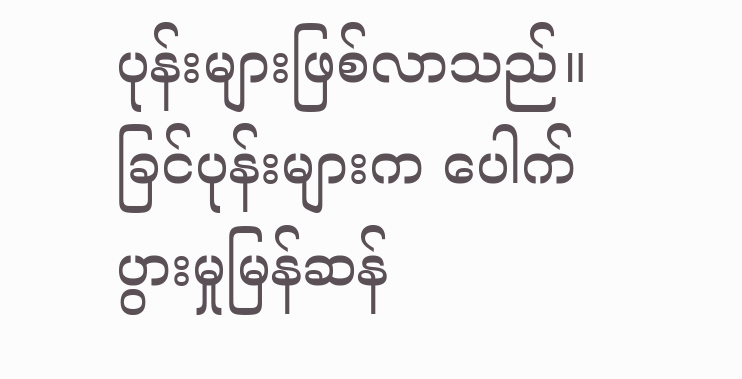ပုန်းများဖြစ်လာသည်။ ခြင်ပုန်းများက ပေါက်ပွားမှုမြန်ဆန်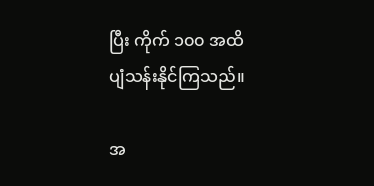ပြီး ကိုက် ၁၀၀ အထိ ပျံသန်းနိုင်ကြသည်။

အ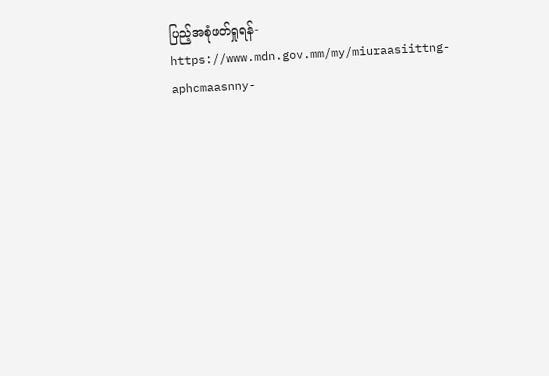ပြည့်အစုံဖတ်ရှုရန်- https://www.mdn.gov.mm/my/miuraasiittng-aphcmaasnny-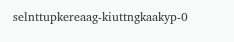selnttupkereaag-kiuttngkaakyp-0